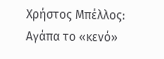Χρήστος Μπέλλος: Αγάπα το «κενό»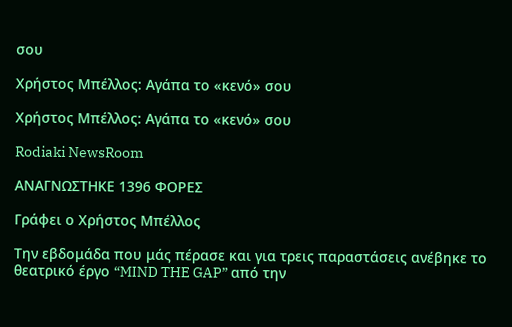σου

Χρήστος Μπέλλος: Αγάπα το «κενό» σου

Χρήστος Μπέλλος: Αγάπα το «κενό» σου

Rodiaki NewsRoom

ΑΝΑΓΝΩΣΤΗΚΕ 1396 ΦΟΡΕΣ

Γράφει ο Χρήστος Μπέλλος

Την εβδομάδα που μάς πέρασε και για τρεις παραστάσεις ανέβηκε το θεατρικό έργο “MIND THE GAP” από την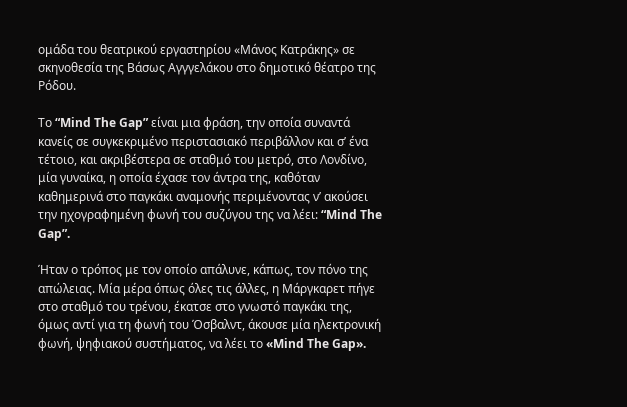ομάδα του θεατρικού εργαστηρίου «Μάνος Κατράκης» σε σκηνοθεσία της Βάσως Αγγγελάκου στο δημοτικό θέατρο της Ρόδου.

Το “Mind The Gap” είναι μια φράση, την οποία συναντά κανείς σε συγκεκριμένο περιστασιακό περιβάλλον και σ’ ένα τέτοιο, και ακριβέστερα σε σταθμό του μετρό, στο Λονδίνο, μία γυναίκα, η οποία έχασε τον άντρα της, καθόταν καθημερινά στο παγκάκι αναμονής περιμένοντας ν’ ακούσει την ηχογραφημένη φωνή του συζύγου της να λέει: “Mind The Gap”.

Ήταν ο τρόπος με τον οποίο απάλυνε, κάπως, τον πόνο της απώλειας. Μία μέρα όπως όλες τις άλλες, η Μάργκαρετ πήγε στο σταθμό του τρένου, έκατσε στο γνωστό παγκάκι της, όμως αντί για τη φωνή του Όσβαλντ, άκουσε μία ηλεκτρονική φωνή, ψηφιακού συστήματος, να λέει το «Mind The Gap».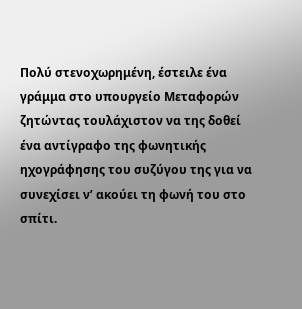Πολύ στενοχωρημένη, έστειλε ένα γράμμα στο υπουργείο Μεταφορών ζητώντας τουλάχιστον να της δοθεί ένα αντίγραφο της φωνητικής ηχογράφησης του συζύγου της για να συνεχίσει ν’ ακούει τη φωνή του στο σπίτι.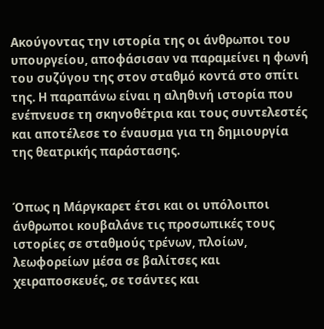Ακούγοντας την ιστορία της οι άνθρωποι του υπουργείου, αποφάσισαν να παραμείνει η φωνή του συζύγου της στον σταθμό κοντά στο σπίτι της. Η παραπάνω είναι η αληθινή ιστορία που ενέπνευσε τη σκηνοθέτρια και τους συντελεστές και αποτέλεσε το έναυσμα για τη δημιουργία της θεατρικής παράστασης.


Όπως η Μάργκαρετ έτσι και οι υπόλοιποι άνθρωποι κουβαλάνε τις προσωπικές τους ιστορίες σε σταθμούς τρένων, πλοίων, λεωφορείων μέσα σε βαλίτσες και χειραποσκευές, σε τσάντες και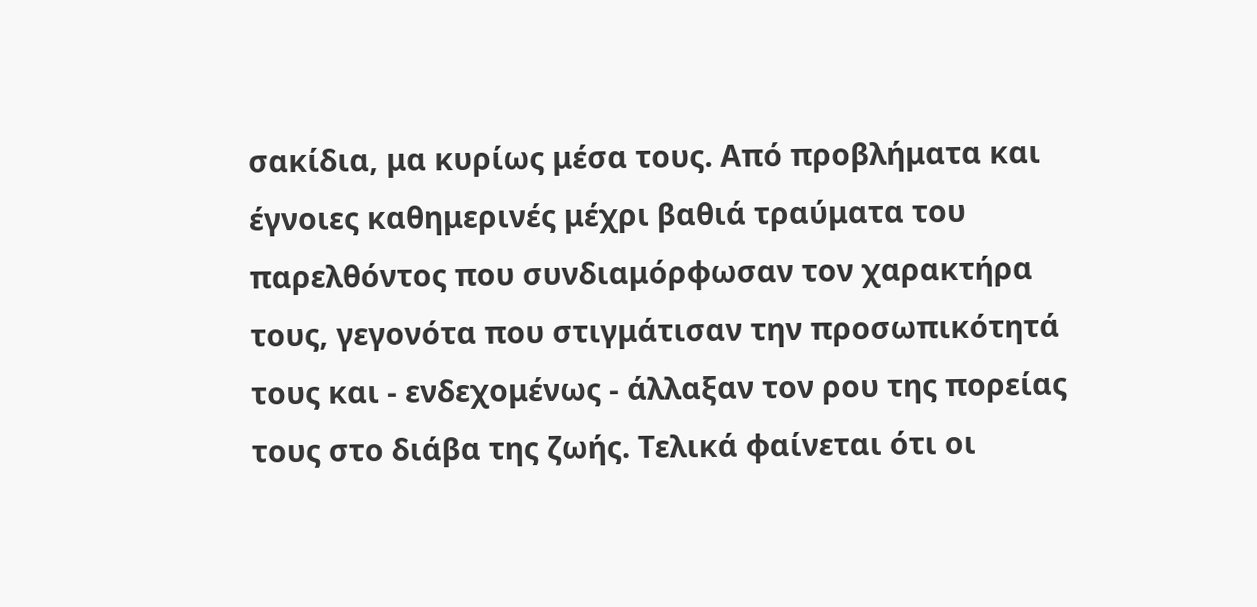σακίδια, μα κυρίως μέσα τους. Από προβλήματα και έγνοιες καθημερινές μέχρι βαθιά τραύματα του παρελθόντος που συνδιαμόρφωσαν τον χαρακτήρα τους, γεγονότα που στιγμάτισαν την προσωπικότητά τους και - ενδεχομένως - άλλαξαν τον ρου της πορείας τους στο διάβα της ζωής. Τελικά φαίνεται ότι οι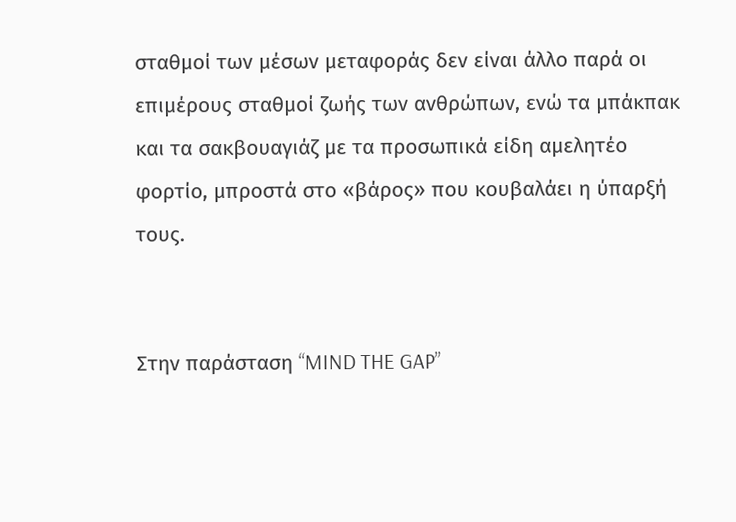σταθμοί των μέσων μεταφοράς δεν είναι άλλο παρά οι επιμέρους σταθμοί ζωής των ανθρώπων, ενώ τα μπάκπακ και τα σακβουαγιάζ με τα προσωπικά είδη αμελητέο φορτίο, μπροστά στο «βάρος» που κουβαλάει η ύπαρξή τους.


Στην παράσταση “MIND THE GAP”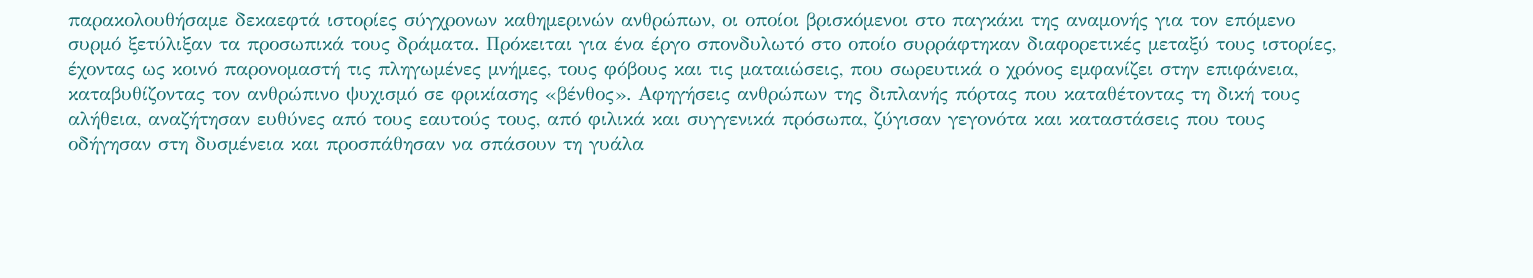παρακολουθήσαμε δεκαεφτά ιστορίες σύγχρονων καθημερινών ανθρώπων, οι οποίοι βρισκόμενοι στο παγκάκι της αναμονής για τον επόμενο συρμό ξετύλιξαν τα προσωπικά τους δράματα. Πρόκειται για ένα έργο σπονδυλωτό στο οποίο συρράφτηκαν διαφορετικές μεταξύ τους ιστορίες, έχοντας ως κοινό παρονομαστή τις πληγωμένες μνήμες, τους φόβους και τις ματαιώσεις, που σωρευτικά ο χρόνος εμφανίζει στην επιφάνεια, καταβυθίζοντας τον ανθρώπινο ψυχισμό σε φρικίασης «βένθος». Αφηγήσεις ανθρώπων της διπλανής πόρτας που καταθέτοντας τη δική τους αλήθεια, αναζήτησαν ευθύνες από τους εαυτούς τους, από φιλικά και συγγενικά πρόσωπα, ζύγισαν γεγονότα και καταστάσεις που τους οδήγησαν στη δυσμένεια και προσπάθησαν να σπάσουν τη γυάλα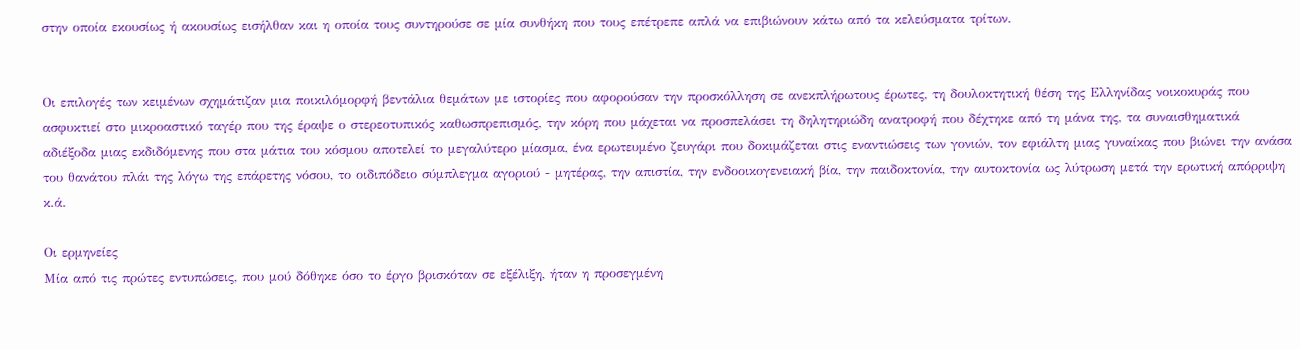στην οποία εκουσίως ή ακουσίως εισήλθαν και η οποία τους συντηρούσε σε μία συνθήκη που τους επέτρεπε απλά να επιβιώνουν κάτω από τα κελεύσματα τρίτων.


Οι επιλογές των κειμένων σχημάτιζαν μια ποικιλόμορφή βεντάλια θεμάτων με ιστορίες που αφορούσαν την προσκόλληση σε ανεκπλήρωτους έρωτες, τη δουλοκτητική θέση της Ελληνίδας νοικοκυράς που ασφυκτιεί στο μικροαστικό ταγέρ που της έραψε ο στερεοτυπικός καθωσπρεπισμός, την κόρη που μάχεται να προσπελάσει τη δηλητηριώδη ανατροφή που δέχτηκε από τη μάνα της, τα συναισθηματικά αδιέξοδα μιας εκδιδόμενης που στα μάτια του κόσμου αποτελεί το μεγαλύτερο μίασμα, ένα ερωτευμένο ζευγάρι που δοκιμάζεται στις εναντιώσεις των γονιών, τον εφιάλτη μιας γυναίκας που βιώνει την ανάσα του θανάτου πλάι της λόγω της επάρετης νόσου, το οιδιπόδειο σύμπλεγμα αγοριού - μητέρας, την απιστία, την ενδοοικογενειακή βία, την παιδοκτονία, την αυτοκτονία ως λύτρωση μετά την ερωτική απόρριψη κ.ά.

Οι ερμηνείες
Μία από τις πρώτες εντυπώσεις, που μού δόθηκε όσο το έργο βρισκόταν σε εξέλιξη, ήταν η προσεγμένη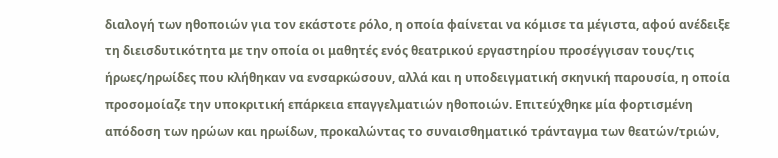διαλογή των ηθοποιών για τον εκάστοτε ρόλο, η οποία φαίνεται να κόμισε τα μέγιστα, αφού ανέδειξε τη διεισδυτικότητα με την οποία οι μαθητές ενός θεατρικού εργαστηρίου προσέγγισαν τους/τις ήρωες/ηρωίδες που κλήθηκαν να ενσαρκώσουν, αλλά και η υποδειγματική σκηνική παρουσία, η οποία προσομοίαζε την υποκριτική επάρκεια επαγγελματιών ηθοποιών. Επιτεύχθηκε μία φορτισμένη απόδοση των ηρώων και ηρωίδων, προκαλώντας το συναισθηματικό τράνταγμα των θεατών/τριών,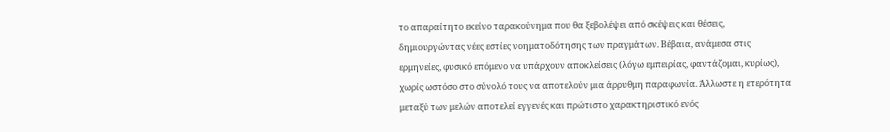το απαραίτητο εκείνο ταρακούνημα που θα ξεβολέψει από σκέψεις και θέσεις, δημιουργώντας νέες εστίες νοηματοδότησης των πραγμάτων. Βέβαια, ανάμεσα στις ερμηνείες, φυσικό επόμενο να υπάρχουν αποκλείσεις (λόγω εμπειρίας, φαντάζομαι, κυρίως), χωρίς ωστόσο στο σύνολό τους να αποτελούν μια άρρυθμη παραφωνία. Άλλωστε η ετερότητα μεταξύ των μελών αποτελεί εγγενές και πρώτιστο χαρακτηριστικό ενός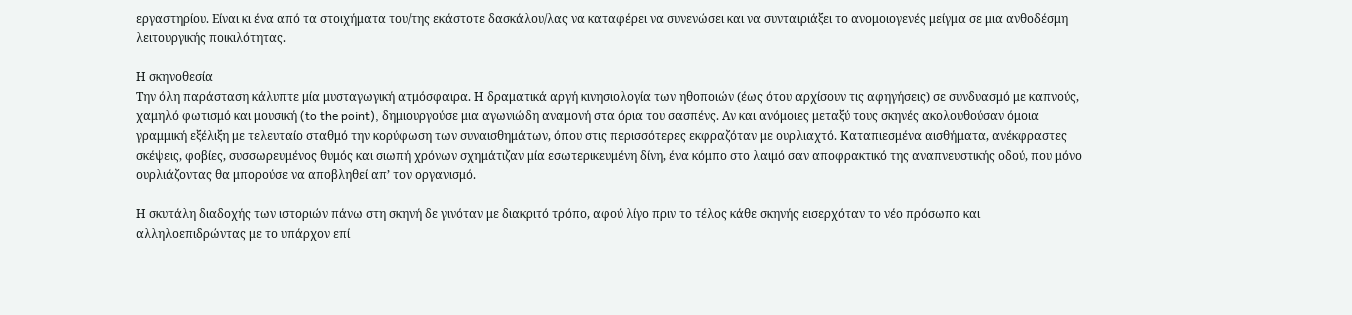εργαστηρίου. Είναι κι ένα από τα στοιχήματα του/της εκάστοτε δασκάλου/λας να καταφέρει να συνενώσει και να συνταιριάξει το ανομοιογενές μείγμα σε μια ανθοδέσμη λειτουργικής ποικιλότητας.

Η σκηνοθεσία
Την όλη παράσταση κάλυπτε μία μυσταγωγική ατμόσφαιρα. Η δραματικά αργή κινησιολογία των ηθοποιών (έως ότου αρχίσουν τις αφηγήσεις) σε συνδυασμό με καπνούς, χαμηλό φωτισμό και μουσική (to the point), δημιουργούσε μια αγωνιώδη αναμονή στα όρια του σασπένς. Αν και ανόμοιες μεταξύ τους σκηνές ακολουθούσαν όμοια γραμμική εξέλιξη με τελευταίο σταθμό την κορύφωση των συναισθημάτων, όπου στις περισσότερες εκφραζόταν με ουρλιαχτό. Καταπιεσμένα αισθήματα, ανέκφραστες σκέψεις, φοβίες, συσσωρευμένος θυμός και σιωπή χρόνων σχημάτιζαν μία εσωτερικευμένη δίνη, ένα κόμπο στο λαιμό σαν αποφρακτικό της αναπνευστικής οδού, που μόνο ουρλιάζοντας θα μπορούσε να αποβληθεί απ’ τον οργανισμό.

Η σκυτάλη διαδοχής των ιστοριών πάνω στη σκηνή δε γινόταν με διακριτό τρόπο, αφού λίγο πριν το τέλος κάθε σκηνής εισερχόταν το νέο πρόσωπο και αλληλοεπιδρώντας με το υπάρχον επί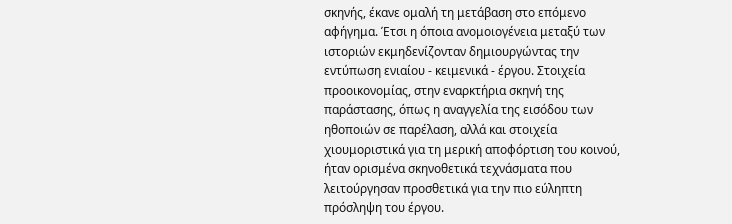σκηνής, έκανε ομαλή τη μετάβαση στο επόμενο αφήγημα. Έτσι η όποια ανομοιογένεια μεταξύ των ιστοριών εκμηδενίζονταν δημιουργώντας την εντύπωση ενιαίου - κειμενικά - έργου. Στοιχεία προοικονομίας, στην εναρκτήρια σκηνή της παράστασης, όπως η αναγγελία της εισόδου των ηθοποιών σε παρέλαση, αλλά και στοιχεία χιουμοριστικά για τη μερική αποφόρτιση του κοινού, ήταν ορισμένα σκηνοθετικά τεχνάσματα που λειτούργησαν προσθετικά για την πιο εύληπτη πρόσληψη του έργου.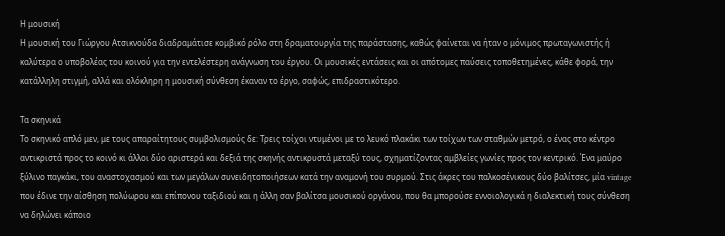Η μουσική
Η μουσική του Γιώργου Ατσικνούδα διαδραμάτισε κομβικό ρόλο στη δραματουργία της παράστασης, καθώς φαίνεται να ήταν ο μόνιμος πρωταγωνιστής ή καλύτερα ο υποβολέας του κοινού για την εντελέστερη ανάγνωση του έργου. Οι μουσικές εντάσεις και οι απότομες παύσεις τοποθετημένες, κάθε φορά, την κατάλληλη στιγμή, αλλά και ολόκληρη η μουσική σύνθεση έκαναν το έργο, σαφώς, επιδραστικότερο.

Τα σκηνικά
Το σκηνικό απλό μεν, με τους απαραίτητους συμβολισμούς δε: Τρεις τοίχοι ντυμένοι με το λευκό πλακάκι των τοίχων των σταθμών μετρό, ο ένας στο κέντρο αντικριστά προς το κοινό κι άλλοι δύο αριστερά και δεξιά της σκηνής αντικρυστά μεταξύ τους, σχηματίζοντας αμβλείες γωνίες προς τον κεντρικό. Ένα μαύρο ξύλινο παγκάκι, του αναστοχασμού και των μεγάλων συνειδητοποιήσεων κατά την αναμονή του συρμού. Στις άκρες του παλκοσένικους δύο βαλίτσες, μία vintage που έδινε την αίσθηση πολύωρου και επίπονου ταξιδιού και η άλλη σαν βαλίτσα μουσικού οργάνου, που θα μπορούσε εννοιολογικά η διαλεκτική τους σύνθεση να δηλώνει κάποιο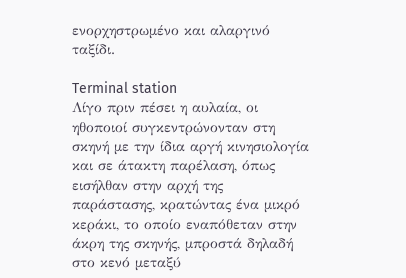ενορχηστρωμένο και αλαργινό ταξίδι.

Terminal station
Λίγο πριν πέσει η αυλαία, οι ηθοποιοί συγκεντρώνονταν στη σκηνή με την ίδια αργή κινησιολογία και σε άτακτη παρέλαση, όπως εισήλθαν στην αρχή της παράστασης, κρατώντας ένα μικρό κεράκι, το οποίο εναπόθεταν στην άκρη της σκηνής, μπροστά δηλαδή στο κενό μεταξύ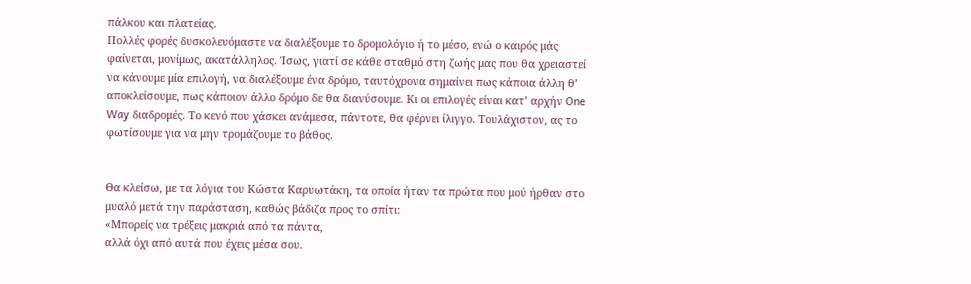πάλκου και πλατείας.
Πολλές φορές δυσκολευόμαστε να διαλέξουμε το δρομολόγιο ή το μέσο, ενώ ο καιρός μάς φαίνεται, μονίμως, ακατάλληλος. Ίσως, γιατί σε κάθε σταθμό στη ζωής μας που θα χρειαστεί να κάνουμε μία επιλογή, να διαλέξουμε ένα δρόμο, ταυτόχρονα σημαίνει πως κάποια άλλη θ’ αποκλείσουμε, πως κάποιον άλλο δρόμο δε θα διανύσουμε. Κι οι επιλογές είναι κατ’ αρχήν One Way διαδρομές. Το κενό που χάσκει ανάμεσα, πάντοτε, θα φέρνει ίλιγγο. Τουλάχιστον, ας το φωτίσουμε για να μην τρομάζουμε το βάθος.


Θα κλείσω, με τα λόγια του Κώστα Καρυωτάκη, τα οποία ήταν τα πρώτα που μού ήρθαν στο μυαλό μετά την παράσταση, καθώς βάδιζα προς το σπίτι:
«Μπορείς να τρέξεις μακριά από τα πάντα,
αλλά όχι από αυτά που έχεις μέσα σου.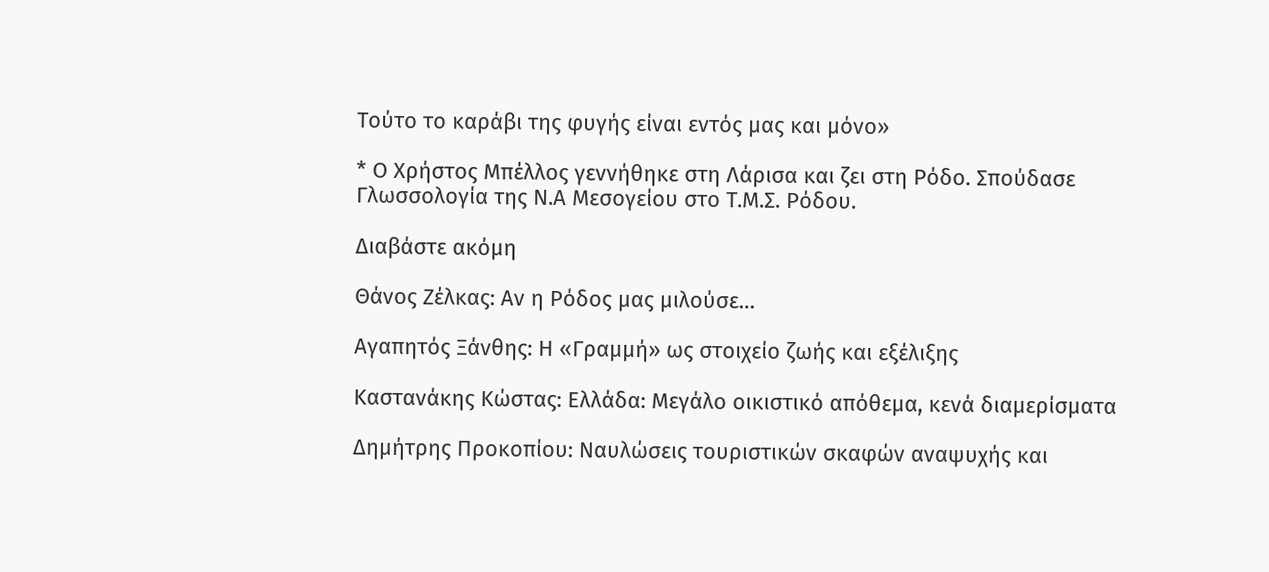Τούτο το καράβι της φυγής είναι εντός μας και μόνο»

* Ο Χρήστος Μπέλλος γεννήθηκε στη Λάρισα και ζει στη Ρόδο. Σπούδασε Γλωσσολογία της Ν.Α Μεσογείου στο Τ.Μ.Σ. Ρόδου.

Διαβάστε ακόμη

Θάνος Ζέλκας: Αν η Ρόδος μας μιλούσε…

Αγαπητός Ξάνθης: Η «Γραμμή» ως στοιχείο ζωής και εξέλιξης

Καστανάκης Κώστας: Ελλάδα: Μεγάλο οικιστικό απόθεμα, κενά διαμερίσματα

Δημήτρης Προκοπίου: Ναυλώσεις τουριστικών σκαφών αναψυχής και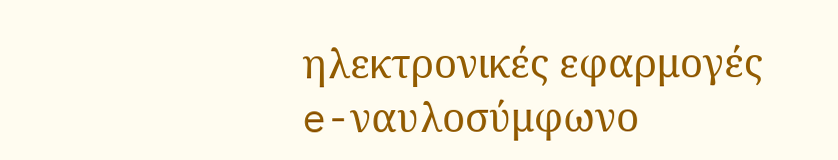ηλεκτρονικές εφαρμογές e-ναυλοσύμφωνο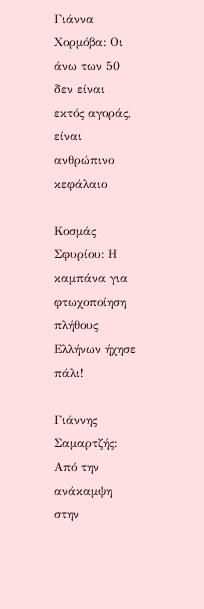Γιάννα Χορμόβα: Οι άνω των 50 δεν είναι εκτός αγοράς, είναι ανθρώπινο κεφάλαιο

Κοσμάς Σφυρίου: Η καμπάνα για φτωχοποίηση πλήθους Ελλήνων ήχησε πάλι!

Γιάννης Σαμαρτζής: Από την ανάκαμψη στην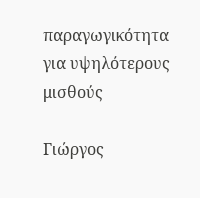παραγωγικότητα για υψηλότερους μισθούς

Γιώργος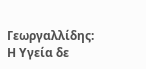Γεωργαλλίδης: Η Υγεία δε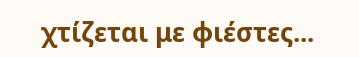χτίζεται με φιέστες...